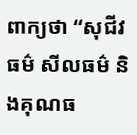ពាក្យថា “សុជីវធម៌ សីលធម៌ និងគុណធ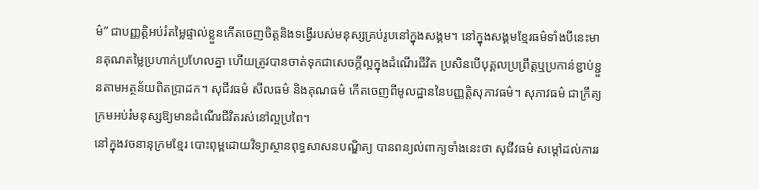ម៌” ជាបញ្ញត្តិអប់រំតម្លៃផ្ទាល់ខ្លួនកើតចេញចិត្តនិងទង្វើរបស់មនុស្សគ្រប់រូបនៅក្នុងសង្គម។ នៅក្នុងសង្គមខ្មែរធម៌ទាំងបីនេះមានគុណតម្លៃប្រហាក់ប្រហែលគ្នា ហើយត្រូវបានចាត់ទុកជាសេចក្តីល្អក្នុងដំណើរជីវិត ប្រសិនបើបុគ្គលប្រព្រឹត្តឬប្រកាន់ខ្ជាប់ខ្ជួនតាមអត្ថន័យពិតប្រាដក។ សុជីវធម៌ សីលធម៌ និងគុណធម៌ កើតចេញពីមូលដ្ឋាននៃបញ្ញត្តិសុភាវធម៌។ សុភាវធម៌ ជាក្រឹត្យក្រមអប់រំមនុស្សឱ្យមានដំណើរជីវិតរស់នៅល្អប្រពៃ។
នៅក្នុងវចនានុក្រមខ្មែរ បោះពុម្ពដោយវិទ្យាស្ថានពុទ្ធសាសនបណ្ឌិត្យ បានពន្យល់ពាក្យទាំងនេះថា សុជីវធម៌ សម្តៅដល់ការរ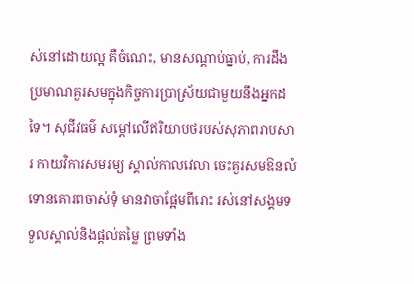ស់នៅដោយល្អ គឺចំណេះ, មានសណ្ដាប់ធ្នាប់, ការដឹងប្រមាណគួរសមក្នុងកិច្ចការប្រាស្រ័យជាមួយនឹងអ្នកដទៃ។ សុជីវធម៌ សម្តៅលើឥរិយាបថរបស់សុភាពរាបសារ កាយវិការសមរម្យ ស្គាល់កាលវេលា ចេះគួរសមឱនលំទោនគោរពចាស់ទុំ មានវាចាផ្អែមពីរោះ រស់នៅសង្គមទទួលស្គាល់និងផ្តល់តម្លៃ ព្រមទាំង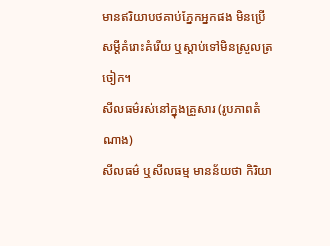មានឥរិយាបថគាប់ភ្នែកអ្នកផង មិនប្រើសម្តីគំរោះគំរើយ ឬស្តាប់ទៅមិនស្រួលត្រចៀក។
សីលធម៌រស់នៅក្នុងគ្រួសារ (រូបភាពតំណាង)
សីលធម៌ ឬសីលធម្ម មានន័យថា កិរិយា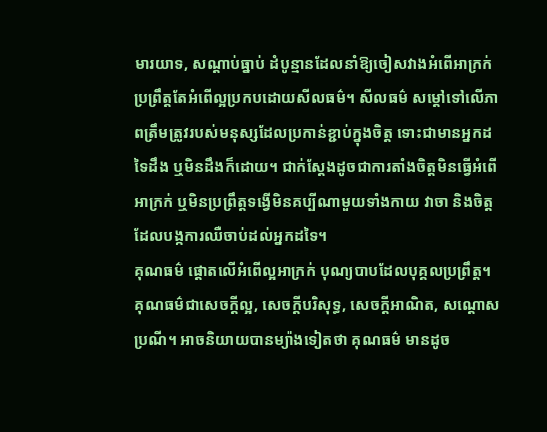មារយាទ, សណ្ដាប់ធ្នាប់ ដំបូន្មានដែលនាំឱ្យចៀសវាងអំពើអាក្រក់ ប្រព្រឹត្តតែអំពើល្អប្រកបដោយសីលធម៌។ សីលធម៌ សម្តៅទៅលើភាពត្រឹមត្រូវរបស់មនុស្សដែលប្រកាន់ខ្ជាប់ក្នុងចិត្ត ទោះជាមានអ្នកដទៃដឹង ឬមិនដឹងក៏ដោយ។ ជាក់ស្តែងដូចជាការតាំងចិត្តមិនធ្វើអំពើអាក្រក់ ឬមិនប្រព្រឹត្តទង្វើមិនគប្បីណាមួយទាំងកាយ វាចា និងចិត្ត ដែលបង្កការឈឺចាប់ដល់អ្នកដទៃ។
គុណធម៌ ផ្តោតលើអំពើល្អអាក្រក់ បុណ្យបាបដែលបុគ្គលប្រព្រឹត្ត។ គុណធម៌ជាសេចក្ដីល្អ, សេចក្ដីបរិសុទ្ធ, សេចក្ដីអាណិត, សណ្តោសប្រណី។ អាចនិយាយបានម្យ៉ាងទៀតថា គុណធម៌ មានដូច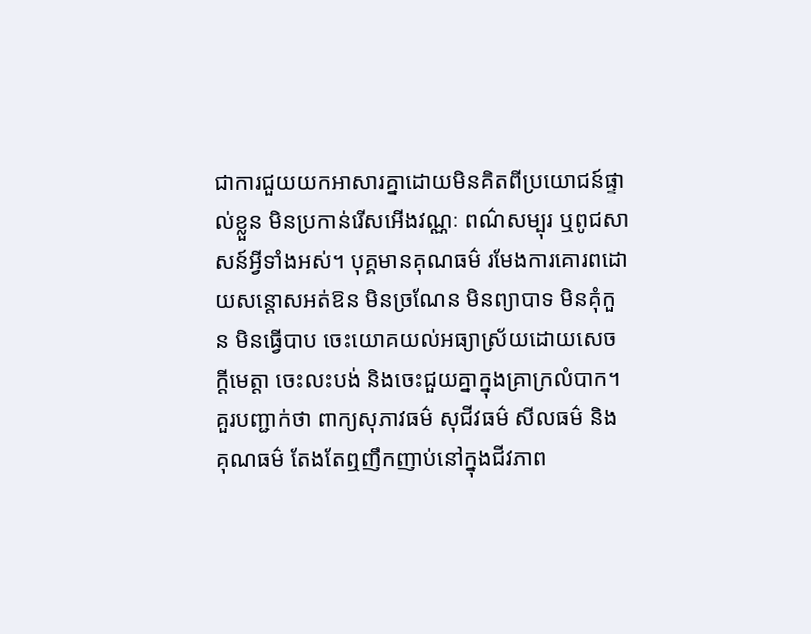ជាការជួយយកអាសារគ្នាដោយមិនគិតពីប្រយោជន៍ផ្ទាល់ខ្លួន មិនប្រកាន់រើសអើងវណ្ណៈ ពណ៌សម្បុរ ឬពូជសាសន៍អ្វីទាំងអស់។ បុគ្គមានគុណធម៌ រមែងការគោរពដោយសន្ដោសអត់ឱន មិនច្រណែន មិនព្យាបាទ មិនគុំកួន មិនធ្វើបាប ចេះយោគយល់អធ្យាស្រ័យដោយសេចក្តីមេត្តា ចេះលះបង់ និងចេះជួយគ្នាក្នុងគ្រាក្រលំបាក។
គួរបញ្ជាក់ថា ពាក្យសុភាវធម៌ សុជីវធម៌ សីលធម៌ និងគុណធម៌ តែងតែឮញឹកញាប់នៅក្នុងជីវភាព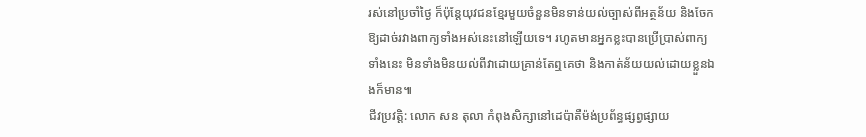រស់នៅប្រចាំថ្ងៃ ក៏ប៉ុន្តែយុវជនខ្មែរមួយចំនួនមិនទាន់យល់ច្បាស់ពីអត្ថន័យ និងចែកឱ្យដាច់រវាងពាក្យទាំងអស់នេះនៅឡើយទេ។ រហូតមានអ្នកខ្លះបានប្រើប្រាស់ពាក្យទាំងនេះ មិនទាំងមិនយល់ពីវាដោយគ្រាន់តែឮគេថា និងកាត់ន័យយល់ដោយខ្លួនឯងក៏មាន៕
ជីវប្រវត្តិ: លោក សន តុលា កំពុងសិក្សានៅដេប៉ាតឺម៉ង់ប្រព័ន្ធផ្សព្វផ្សាយ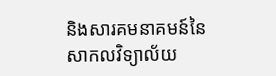និងសារគមនាគមន៍នៃសាកលវិទ្យាល័យ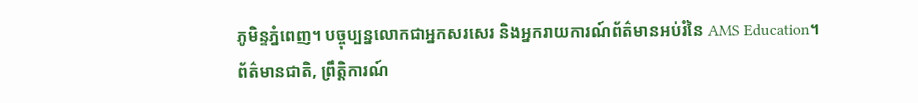ភូមិន្ទភ្នំពេញ។ បច្ចុប្បន្នលោកជាអ្នកសរសេរ និងអ្នករាយការណ៍ព័ត៌មានអប់រំនៃ AMS Education។
ព័ត៌មានជាតិ, ព្រឹត្តិការណ៍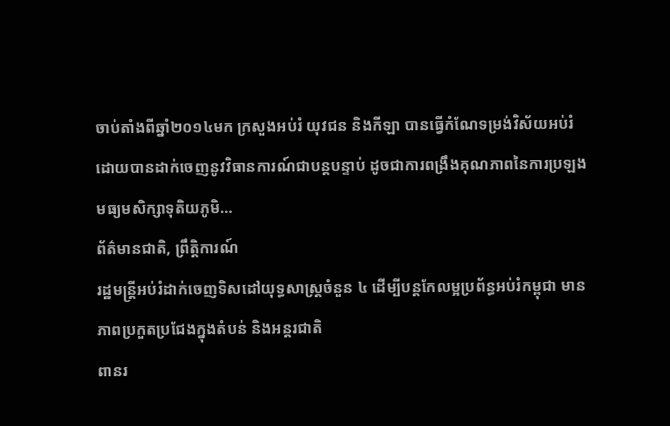ចាប់តាំងពីឆ្នាំ២០១៤មក ក្រសួងអប់រំ យុវជន និងកីឡា បានធ្វើកំណែទម្រង់វិស័យអប់រំ ដោយបានដាក់ចេញនូវវិធានការណ៍ជាបន្តបន្ទាប់ ដូចជាការពង្រឹងគុណភាពនៃការប្រឡងមធ្យមសិក្សាទុតិយភូមិ…
ព័ត៌មានជាតិ, ព្រឹត្តិការណ៍
រដ្ឋមន្រ្តីអប់រំដាក់ចេញទិសដៅយុទ្ធសាស្រ្តចំនួន ៤ ដើម្បីបន្តកែលម្អប្រព័ន្ធអប់រំកម្ពុជា មានភាពប្រកួតប្រជែងក្នុងតំបន់ និងអន្តរជាតិ
ពានរ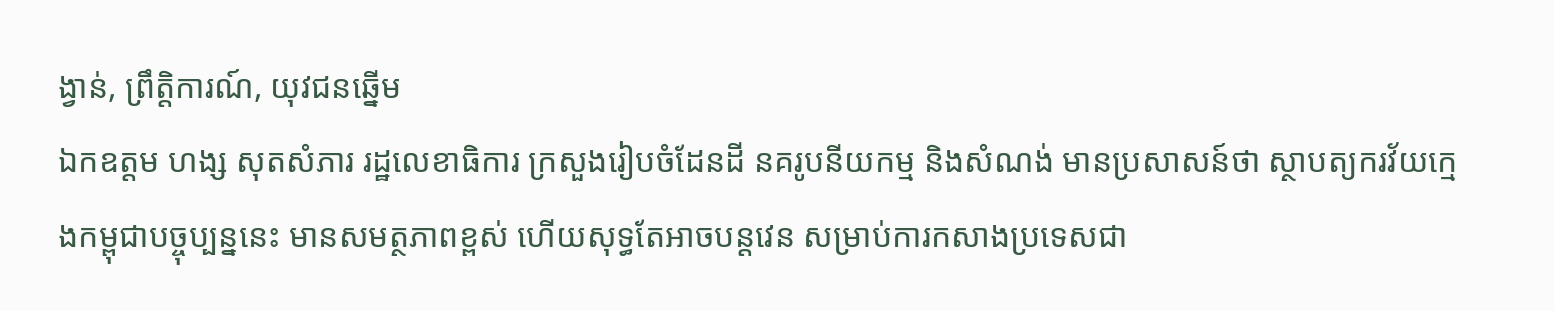ង្វាន់, ព្រឹត្តិការណ៍, យុវជនឆ្នើម
ឯកឧត្តម ហង្ស សុតសំភារ រដ្ឋលេខាធិការ ក្រសួងរៀបចំដែនដី នគរូបនីយកម្ម និងសំណង់ មានប្រសាសន៍ថា ស្ថាបត្យករវ័យក្មេងកម្ពុជាបច្ចុប្បន្ននេះ មានសមត្ថភាពខ្ពស់ ហើយសុទ្ធតែអាចបន្តវេន សម្រាប់ការកសាងប្រទេសជា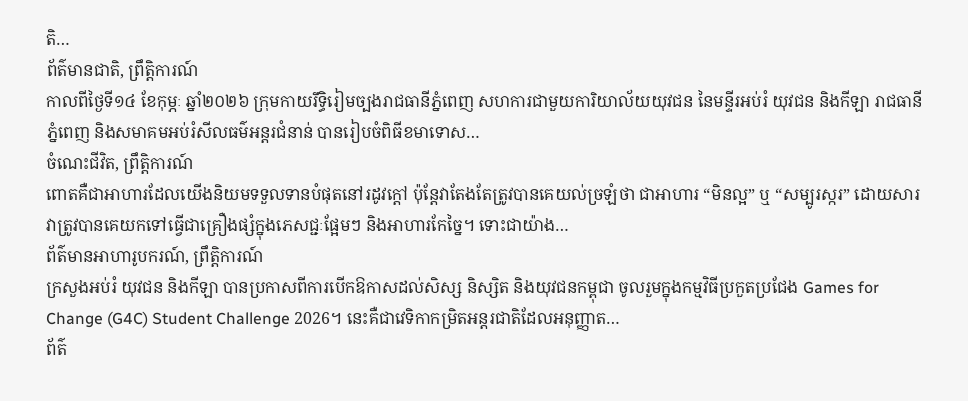តិ…
ព័ត៌មានជាតិ, ព្រឹត្តិការណ៍
កាលពីថ្ងៃទី១៤ ខែកុម្ភៈ ឆ្នាំ២០២៦ ក្រុមកាយរឹទ្ធិរៀមច្បងរាជធានីភ្នំពេញ សហការជាមួយការិយាល័យយុវជន នៃមន្ទីរអប់រំ យុវជន និងកីឡា រាជធានីភ្នំពេញ និងសមាគមអប់រំសីលធម៌អន្តរជំនាន់ បានរៀបចំពិធីខមាទោស…
ចំណេះជីវិត, ព្រឹត្តិការណ៍
ពោតគឺជាអាហារដែលយើងនិយមទទួលទានបំផុតនៅរដូវក្តៅ ប៉ុន្តែវាតែងតែត្រូវបានគេយល់ច្រឡំថា ជាអាហារ “មិនល្អ” ឬ “សម្បូរស្ករ” ដោយសារវាត្រូវបានគេយកទៅធ្វើជាគ្រឿងផ្សំក្នុងភេសជ្ជៈផ្អែមៗ និងអាហារកែច្នៃ។ ទោះជាយ៉ាង…
ព័ត៌មានអាហារូបករណ៍, ព្រឹត្តិការណ៍
ក្រសួងអប់រំ យុវជន និងកីឡា បានប្រកាសពីការបើកឱកាសដល់សិស្ស និស្សិត និងយុវជនកម្ពុជា ចូលរួមក្នុងកម្មវិធីប្រកួតប្រជែង Games for Change (G4C) Student Challenge 2026។ នេះគឺជាវេទិកាកម្រិតអន្តរជាតិដែលអនុញ្ញាត…
ព័ត៌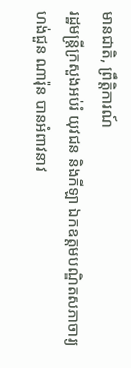មានជាតិ, ព្រឹត្តិការណ៍
រដ្ឋមន្រ្តីក្រសួងអប់រំ យុវជន និងកីឡា ឯកឧត្តមបណ្ឌិតសភាចារ្យ ហង់ជួន ណារ៉ុន បានអំពាវនាវ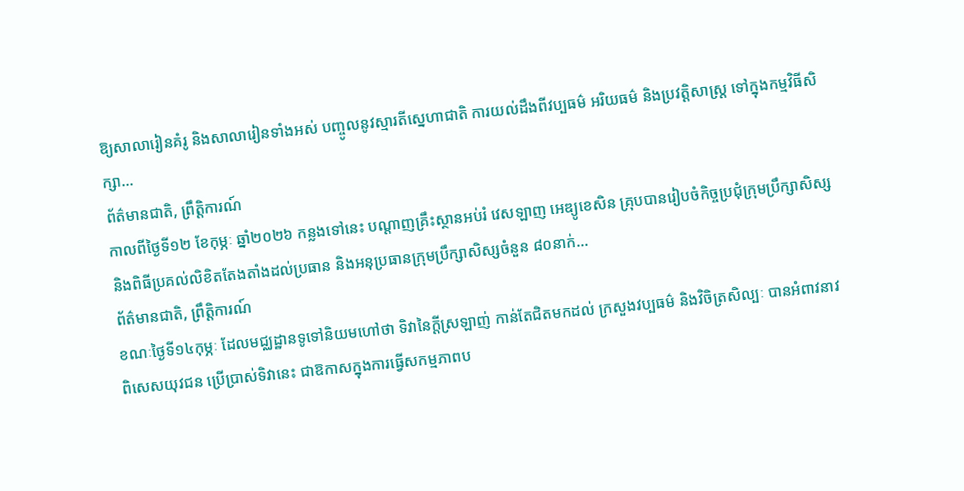ឱ្យសាលារៀនគំរូ និងសាលារៀនទាំងអស់ បញ្ចូលនូវស្មារតីស្នេហាជាតិ ការយល់ដឹងពីវប្បធម៌ អរិយធម៌ និងប្រវត្តិសាស្រ្ត ទៅក្នុងកម្មវិធីសិក្សា…
ព័ត៌មានជាតិ, ព្រឹត្តិការណ៍
កាលពីថ្ងៃទី១២ ខែកុម្ភៈ ឆ្នាំ២០២៦ កន្លងទៅនេះ បណ្តាញគ្រឹះស្ថានអប់រំ វេសឡាញ អេឌ្យូខេសិន គ្រុបបានរៀបចំកិច្ចប្រជុំក្រុមប្រឹក្សាសិស្ស និងពិធីប្រគល់លិខិតតែងតាំងដល់ប្រធាន និងអនុប្រធានក្រុមប្រឹក្សាសិស្សចំនួន ៨០នាក់…
ព័ត៌មានជាតិ, ព្រឹត្តិការណ៍
ខណៈថ្ងៃទី១៤កុម្ភៈ ដែលមជ្ឈដ្ឋានទូទៅនិយមហៅថា ទិវានៃក្តីស្រឡាញ់ កាន់តែជិតមកដល់ ក្រសួងវប្បធម៌ និងវិចិត្រសិល្បៈ បានអំពាវនាវ ពិសេសយុវជន ប្រើប្រាស់ទិវានេះ ជាឱកាសក្នុងការធ្វើសកម្មភាពប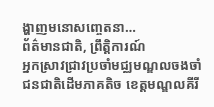ង្ហាញមនោសញ្ចេតនា…
ព័ត៌មានជាតិ, ព្រឹត្តិការណ៍
អ្នកស្រាវជ្រាវប្រចាំមជ្ឈមណ្ឌលចងចាំជនជាតិដើមភាគតិច ខេត្តមណ្ឌលគីរី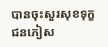បានចុះសួរសុខទុក្ខជនភៀស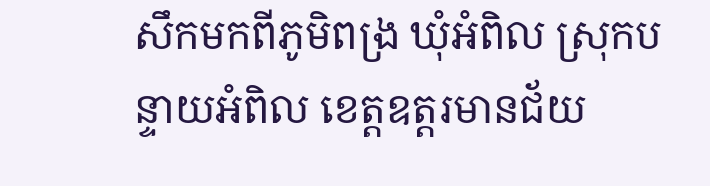សឹកមកពីភូមិពង្រ ឃុំអំពិល ស្រុកបន្ទាយអំពិល ខេត្តឧត្តរមានជ័យ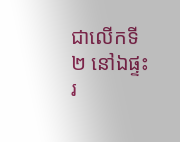ជាលើកទី២ នៅឯផ្ទះរ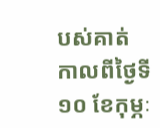បស់គាត់ កាលពីថ្ងៃទី១០ ខែកុម្ភៈ